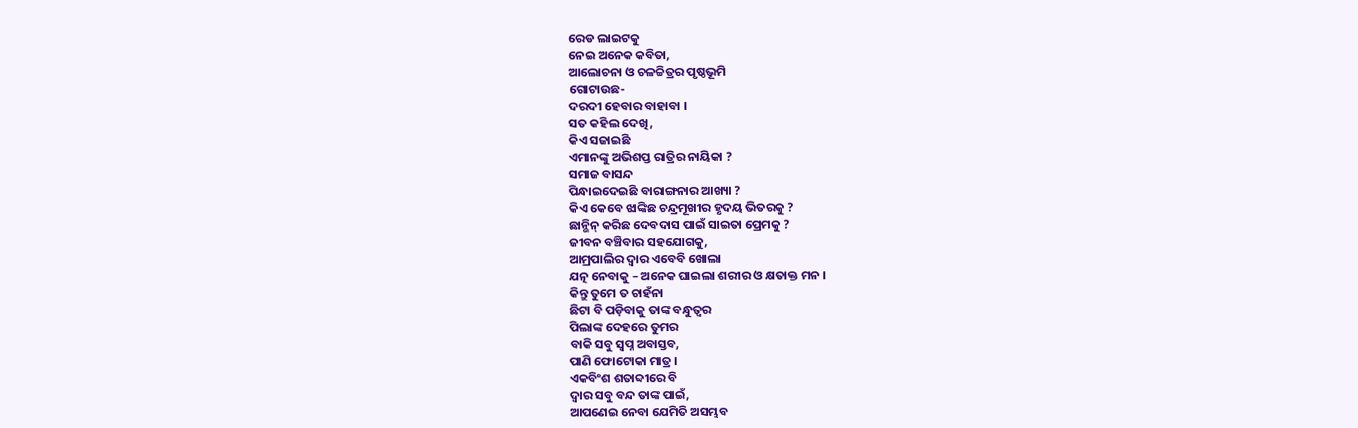ରେଡ ଲାଇଟକୁ
ନେଇ ଅନେକ କବିତା,
ଆଲୋଚନା ଓ ଚଳଚ୍ଚିତ୍ରର ପୃଷ୍ଠଭୂମି
ଗୋଟାଉଛ-
ଦରଦୀ ହେବାର ବାହାବା ।
ସତ କହିଲ ଦେଖି,
କିଏ ସଜାଇଛି
ଏମାନଙ୍କୁ ଅଭିଶପ୍ତ ରାତ୍ରିର ନାୟିକା ?
ସମାଜ ବାସନ୍ଦ
ପିନ୍ଧାଇଦେଇଛି ବାରାଙ୍ଗନାର ଆଖ୍ୟା ?
କିଏ କେବେ ଝାଙ୍କିଛ ଚନ୍ଦ୍ରମୂଖୀର ହୃଦୟ ଭିତରକୁ ?
ଛାନ୍ଭିନ୍ କରିଛ ଦେବଦାସ ପାଇଁ ସାଇତା ପ୍ରେମକୁ ?
ଜୀବନ ବଞ୍ଚିବାର ସହଯୋଗକୁ,
ଆମ୍ରପାଲିର ଦ୍ୱାର ଏବେବି ଖୋଲା
ଯତ୍ନ ନେବାକୁ – ଅନେକ ଘାଇଲା ଶରୀର ଓ କ୍ଷତାକ୍ତ ମନ ।
କିନ୍ତୁ ତୁମେ ତ ଚାହଁନା
ଛିଟା ବି ପଡ଼ିବାକୁ ତାଙ୍କ ବନ୍ଧୁତ୍ୱର
ପିଲାଙ୍କ ଦେହରେ ତୁମର
ବାକି ସବୁ ସ୍ବପ୍ନ ଅବାସ୍ତବ,
ପାଣି ଫୋଟୋକା ମାତ୍ର ।
ଏକବିଂଶ ଶତାବ୍ଦୀରେ ବି
ଦ୍ୱାର ସବୁ ବନ୍ଦ ତାଙ୍କ ପାଇଁ,
ଆପଣେଇ ନେବା ଯେମିତି ଅସମ୍ଭବ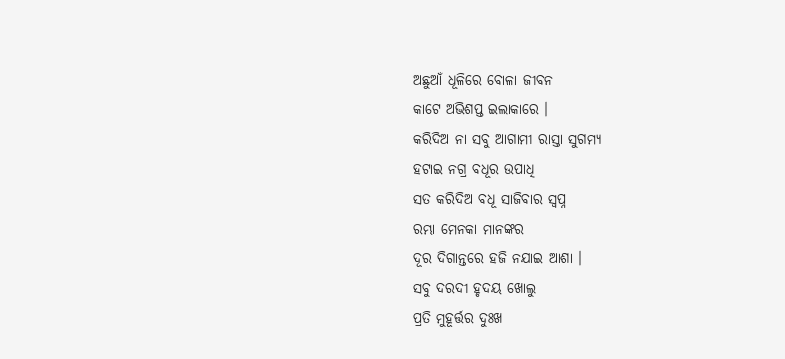ଅଛୁଆଁ ଧୂଳିରେ ବୋଳା ଜୀବନ
କାଟେ ଅଭିଶପ୍ତ ଇଲାକାରେ ।
କରିଦିଅ ନା ସବୁ ଆଗାମୀ ରାସ୍ତା ସୁଗମ୍ୟ
ହଟାଇ ନଗ୍ର ବଧୂର ଉପାଧି
ସତ କରିଦିଅ ବଧୂ ସାଜିବାର ସ୍ବପ୍ନ
ରମ୍ଭା ମେନକା ମାନଙ୍କର
ଦୂର ଦିଗାନ୍ତରେ ହଜି ନଯାଇ ଆଶା ।
ସବୁ ଦରଦୀ ହୃଦୟ ଖୋଲୁ
ପ୍ରତି ମୁହୂର୍ତ୍ତର ଦୁଃଖ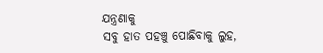ଯନ୍ତ୍ରଣାକୁ
ସବୁ ହାତ ପହଞ୍ଚୁ ପୋଛିବାକୁ ଲୁହ,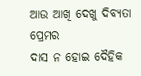ଆଉ ଆଖି ଦେଖୁ ଦିବ୍ୟତା ପ୍ରେମର
ଦାସ ନ ହୋଇ ଦୈହିକ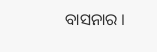ବାସନାର ।